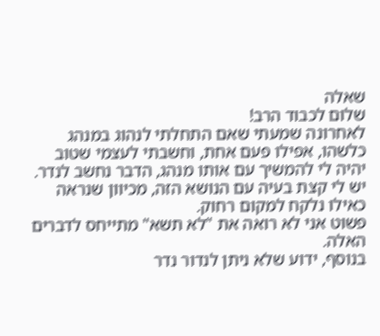שאלה
שלום לכבוד הרב!
לאחרונה שמעתי שאם התחלתי לנהוג במנהג כלשהו, אפילו פעם אחת, וחשבתי לעצמי שטוב יהיה לי להמשיך עם אותו מנהג, הדבר נחשב לנדר.
יש לי קצת בעיה עם הנושא הזה, מכיוון שנראה כאילו נלקח למקום רחוק.
פשוט אני לא רואה את "לא תשא" מתייחס לדברים האלה.
בנוסף, ידוע שלא ניתן לנדור נדר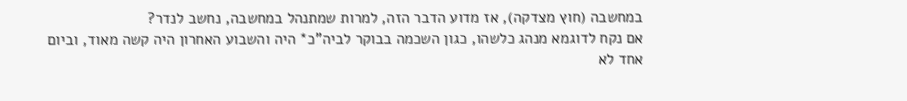במחשבה (חוץ מצדקה), אז מדוע הדבר הזה, למרות שמתנהל במחשבה, נחשב לנדר?
אם נקח לדוגמא מנהג כלשהו, כגון השכמה בבוקר לביה"כ* היה והשבוע האחרון היה קשה מאוד, וביום אחד לא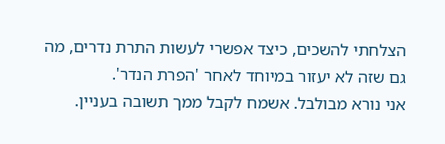הצלחתי להשכים, כיצד אפשרי לעשות התרת נדרים, מה גם שזה לא יעזור במיוחד לאחר 'הפרת הנדר'.
אני נורא מבולבל. אשמח לקבל ממך תשובה בעניין.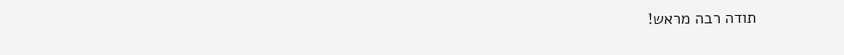תודה רבה מראש!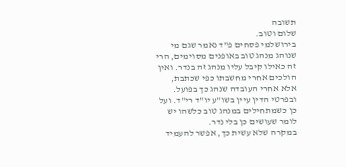תשובה
שלום וטוב.
בירושלמי פסחים פ"ד נאמר שגם מי שנוהג מנהג טוב באופנים מסוימים, הרי זה כאילו קיבל עליו מנהג זה בנדר. ואין הולכים אחרי מחשבתו כפי שכתבת, אלא אחרי העובדה שנהג כך בפועל. ובפרטי הדין עיין בשו"ע יו"ד רי"ד. ועל כן כשמתחילים במנהג טוב כלשהו יש לומר שעושים כן בלי נדר.
במקרה שלא עשית כך, אפשר להעמיד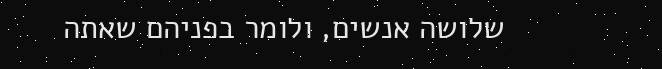שלושה אנשים, ולומר בפניהם שאתה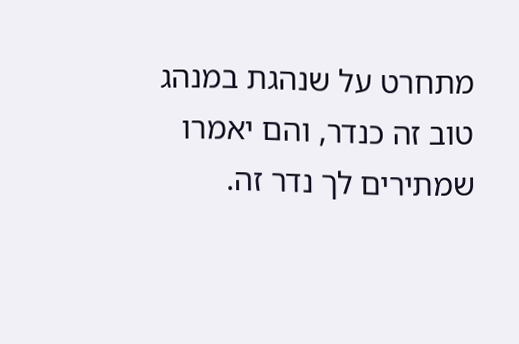מתחרט על שנהגת במנהג טוב זה כנדר, והם יאמרו שמתירים לך נדר זה.